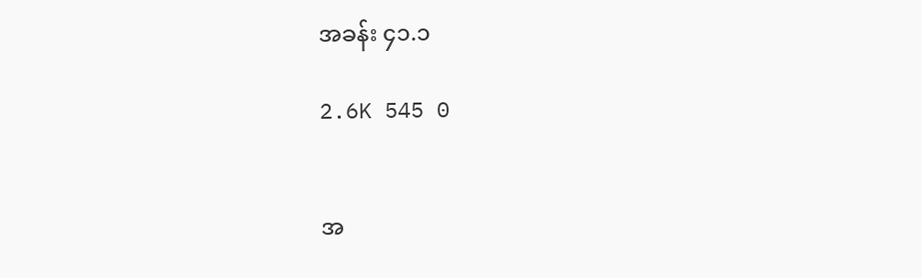အခန်း ၄၁.၁

2.6K 545 0


အ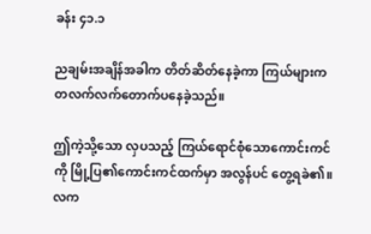ခန်း ၄၁.၁

ညချမ်းအချိန်အခါက တိတ်ဆိတ်နေခဲ့ကာ ကြယ်များက တလက်လက်တောက်ပနေခဲ့သည်။

ဤကဲ့သို့သော လှပသည့် ကြယ်ရောင်စုံသောကောင်းကင်ကို မြို့ပြ၏ကောင်းကင်ထက်မှာ အလွန်ပင် တွေ့ရခဲ၏။ လက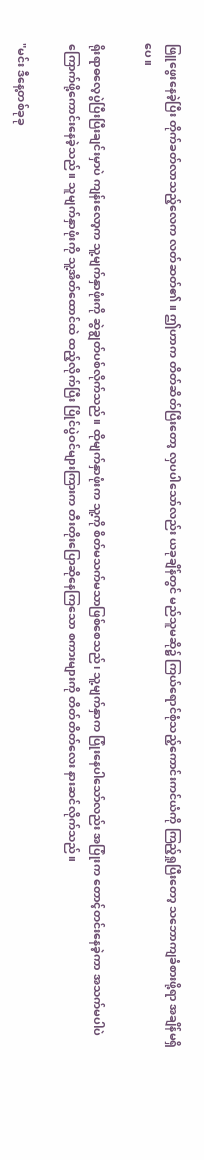ဖြူဖွေးနေခဲ့ပြီး တိုက်ခတ်လာသည့်လေက လတ်ဆတ်၏။ ဤဟာက တိတ်ဆိတ်ပြီးတော့ လှပပါ‌သော်လည်း ယခုချိန်တွင် မည်သူမဆို၌ ကြယ်ရောင်စုံသည့်ကောင်းကင်ယံကို ကြည့်ရှုပြီးတော့ သဘောကျခံစားဖို့ရာ အချိန်မရှိပေ။

ရိုးရာဓလေ့ပွဲပြီးပြီးချင်းမှာပဲ ကျန်းလော့က သူ့မျက်နှာဖုံးကို ဆွဲချွတ်ပစ်လိုက်သည်။ ထိုမျက်နှာဖုံးက သူ့ကို စိတ်မသက်မသာဖြစ်စေသည်၊ သူ့မျက်နှာက ပြုံးနေပါသော်လည်း အပြုံးက တောင့်တင်းနေခဲ့ကာ အသက်မပါပဲ ကြောက်ဖို့ကောင်းနေခဲ့သည်။ သူမျက်နှာဖုံးကို သူ့အိတ်ထောင်ထဲ ထည့်လိုက်ပြီး ပြိုင်ပွဲဝင်များကြားက တီးတိုးပြောဆိုနေကြသော စကားများကို တိတ်တိတ်လေး နားဆင်လိုက်သည်။

"မင်း ဒီနေ့တစ်ခုခု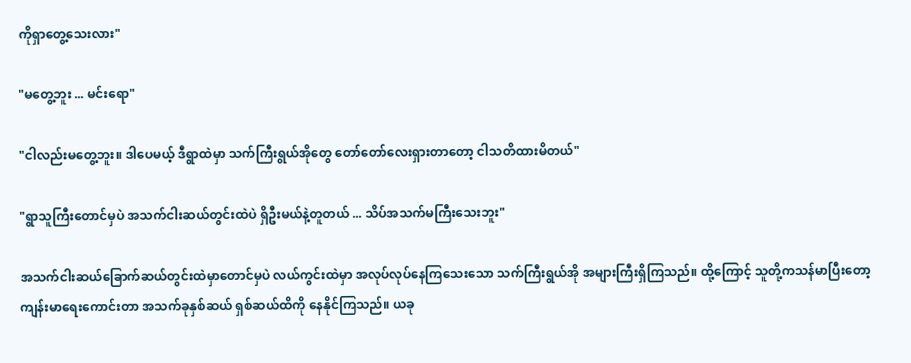ကိုရှာတွေ့သေးလား"

"မတွေ့ဘူး ... မင်းရော"

"ငါလည်းမတွေ့ဘူး။ ဒါပေမယ့် ဒီရွာထဲမှာ သက်ကြီးရွယ်အိုတွေ တော်တော်လေးရှားတာတော့ ငါသတိထားမိတယ်"

"ရွာသူကြီးတောင်မှပဲ အသက်ငါးဆယ်တွင်းထဲပဲ ရှိဦးမယ်နဲ့တူတယ် ... သိပ်အသက်မကြီးသေးဘူး"

အသက်ငါးဆယ်ခြောက်ဆယ်တွင်းထဲမှာတောင်မှပဲ လယ်ကွင်းထဲမှာ အလုပ်လုပ်နေကြသေးသော သက်ကြီးရွယ်အို အများကြီးရှိကြသည်။ ထို့ကြောင့် သူတို့ကသန်မာပြီးတော့ ကျန်းမာရေးကောင်းတာ အသက်ခုနှစ်ဆယ် ရှစ်ဆယ်ထိကို နေနိုင်ကြသည်။ ယခု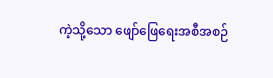ကဲ့သို့သော ဖျော်ဖြေရေးအစီအစဉ်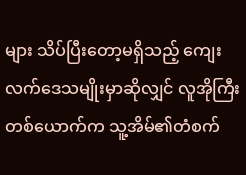များ သိပ်ပြီးတော့မရှိသည့် ကျေးလက်ဒေသမျိုးမှာဆိုလျှင် လူအိုကြီးတစ်ယောက်က သူ့အိမ်၏တံစက်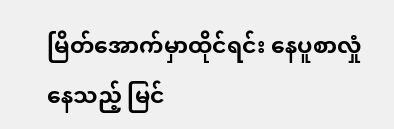မြိတ်အောက်မှာထိုင်ရင်း နေပူစာလှုံနေသည့် မြင်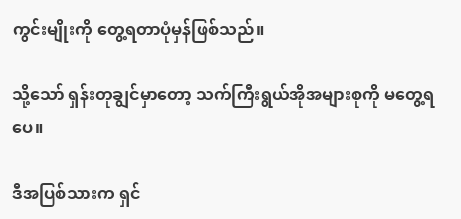ကွင်းမျိုးကို တွေ့ရတာပုံမှန်ဖြစ်သည်။

သို့သော် ရှန်းတုချွင်မှာတော့ သက်ကြီးရွယ်အိုအများစုကို မတွေ့ရပေ။

ဒီအပြစ်သားက ရှင်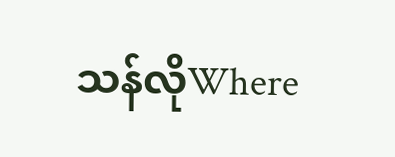သန်လိုWhere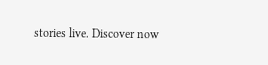stories live. Discover now